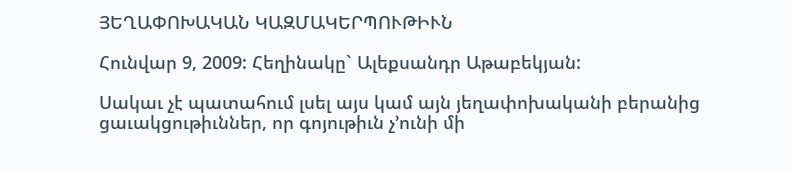ՅԵՂԱՓՈԽԱԿԱՆ ԿԱԶՄԱԿԵՐՊՈՒԹԻՒՆ

Հունվար 9, 2009: Հեղինակը` Ալեքսանդր Աթաբեկյան:

Սակաւ չէ պատահում լսել այս կամ այն յեղափոխականի բերանից ցաւակցութիւններ, որ գոյութիւն չ’ունի մի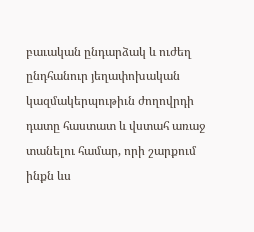բաւական ընդարձակ և ուժեղ ընդհանուր յեղափոխական կազմակերպութիւն ժողովրդի դատը հաստատ և վստահ առաջ տանելու համար, որի շարքում ինքն ևս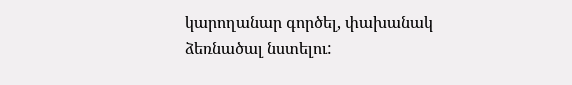կարողանար գործել, փախանակ ձեռնածալ նստելու: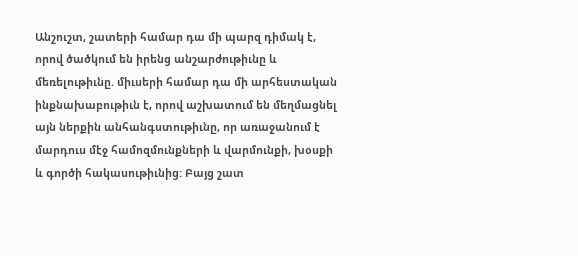Անշուշտ, շատերի համար դա մի պարզ դիմակ է, որով ծածկում են իրենց անշարժութիւնը և մեռելութիւնը. միւսերի համար դա մի արհեստական ինքնախաբութիւն է, որով աշխատում են մեղմացնել այն ներքին անհանգստութիւնը, որ առաջանում է մարդուս մէջ համոզմունքների և վարմունքի, խօսքի և գործի հակասութիւնից: Բայց շատ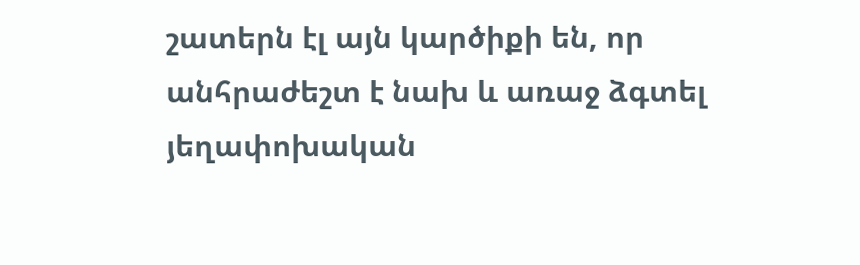շատերն էլ այն կարծիքի են, որ անհրաժեշտ է նախ և առաջ ձգտել յեղափոխական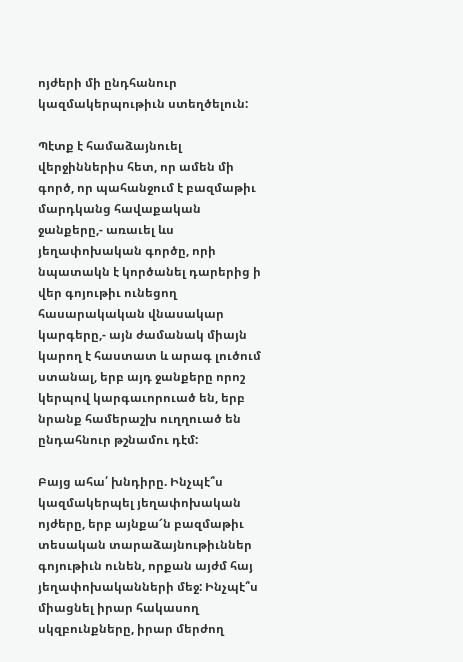ոյժերի մի ընդհանուր կազմակերպութիւն ստեղծելուն:

Պէտք է համաձայնուել վերջիններիս հետ, որ ամեն մի գործ, որ պահանջում է բազմաթիւ մարդկանց հավաքական ջանքերը,- առաւել ևս յեղափոխական գործը, որի նպատակն է կործանել դարերից ի վեր գոյութիւ ունեցող հասարակական վնասակար կարգերը,- այն ժամանակ միայն կարող է հաստատ և արագ լուծում ստանալ, երբ այդ ջանքերը որոշ կերպով կարգաւորուած են, երբ նրանք համերաշխ ուղղուած են ընդահնուր թշնամու դէմ:

Բայց ահա՛ խնդիրը. Ինչպէ՞ս կազմակերպել յեղափոխական ոյժերը, երբ այնքա՜ն բազմաթիւ տեսական տարաձայնութիւններ գոյութիւն ունեն, որքան այժմ հայ յեղափոխականների մեջ: Ինչպէ՞ս միացնել իրար հակասող սկզբունքները, իրար մերժող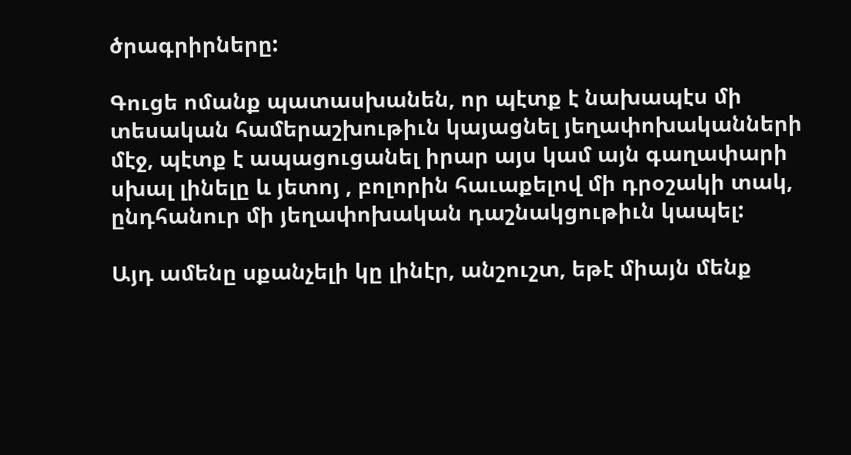ծրագրիրները:

Գուցե ոմանք պատասխանեն, որ պէտք է նախապէս մի տեսական համերաշխութիւն կայացնել յեղափոխականների մէջ, պէտք է ապացուցանել իրար այս կամ այն գաղափարի սխալ լինելը և յետոյ , բոլորին հաւաքելով մի դրօշակի տակ, ընդհանուր մի յեղափոխական դաշնակցութիւն կապել:

Այդ ամենը սքանչելի կը լինէր, անշուշտ, եթէ միայն մենք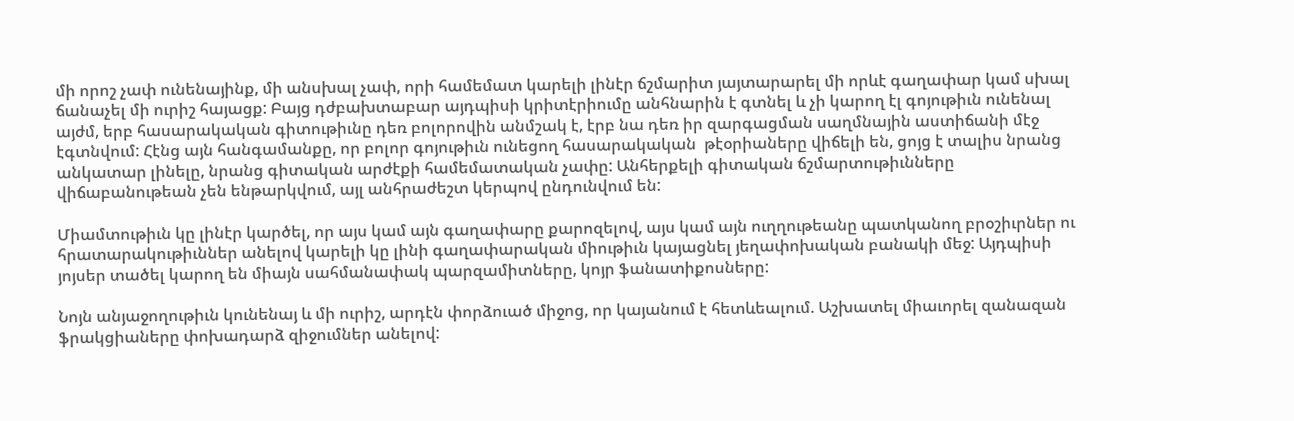մի որոշ չափ ունենայինք, մի անսխալ չափ, որի համեմատ կարելի լինէր ճշմարիտ յայտարարել մի որևէ գաղափար կամ սխալ ճանաչել մի ուրիշ հայացք: Բայց դժբախտաբար այդպիսի կրիտէրիումը անհնարին է գտնել և չի կարող էլ գոյութիւն ունենալ այժմ, երբ հասարակական գիտութիւնը դեռ բոլորովին անմշակ է, էրբ նա դեռ իր զարգացման սաղմնային աստիճանի մէջ էգտնվում: Հէնց այն հանգամանքը, որ բոլոր գոյութիւն ունեցող հասարակական  թէօրիաները վիճելի են, ցոյց է տալիս նրանց անկատար լինելը, նրանց գիտական արժէքի համեմատական չափը: Անհերքելի գիտական ճշմարտութիւնները վիճաբանութեան չեն ենթարկվում, այլ անհրաժեշտ կերպով ընդունվում են:

Միամտութիւն կը լինէր կարծել, որ այս կամ այն գաղափարը քարոզելով, այս կամ այն ուղղութեանը պատկանող բրօշիւրներ ու հրատարակութիւններ անելով կարելի կը լինի գաղափարական միութիւն կայացնել յեղափոխական բանակի մեջ: Այդպիսի յոյսեր տածել կարող են միայն սահմանափակ պարզամիտները, կոյր ֆանատիքոսները:

Նոյն անյաջողութիւն կունենայ և մի ուրիշ, արդէն փորձուած միջոց, որ կայանում է հետևեալում. Աշխատել միաւորել զանազան ֆրակցիաները փոխադարձ զիջումներ անելով: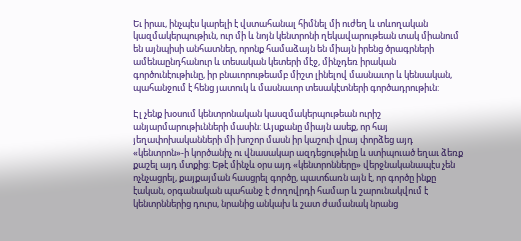Եւ իրաւ, ինչպէս կարելի է վստահանալ հիմնել մի ուժեղ և տևողական կազմակերպութիւն, ուր մի և նոյն կենտրոնի ղեկավարութեան տակ միանում են այնպիսի անհատներ, որոնք համաձայն են միայն իրենց ծրագրների ամենաընդհանուր և տեսական կետերի մէջ, մինչդեռ իրական գործունէութիւնը, իր բնաւորութեամբ միշտ լինելով մասնաւոր և կենսական, պահանջում է հենց յատուկ և մասնաւոր տեսակէտների գործադրութիւն:

Էլ չենք խօսում կենտրոնական կասզմակերպութեան ուրիշ անյարմարութիւնների մասին: Այսքանը միայն ասեք, որ հայ յեղափոխականների մի խոշոր մասն իր կաշուի վրայ փորձեց այդ «կենտրոն»-ի կործանիչ ու վնասակար ազդեցութիւնը և ստիպուած եղաւ ձեռք քաշել այդ մտքից: Եթէ մինչև օրս այդ «կենտրոնները» վերջնականապէս չեն ոչնչացրել, քայքայման հասցրել գործը, պատճառն այն է, որ գործը ինքը էական, օրգանական պահանջ է ժողովրդի համար և շարունակվում է կենտրններից դուրս, նրանից անկախ և շատ ժամանակ նրանց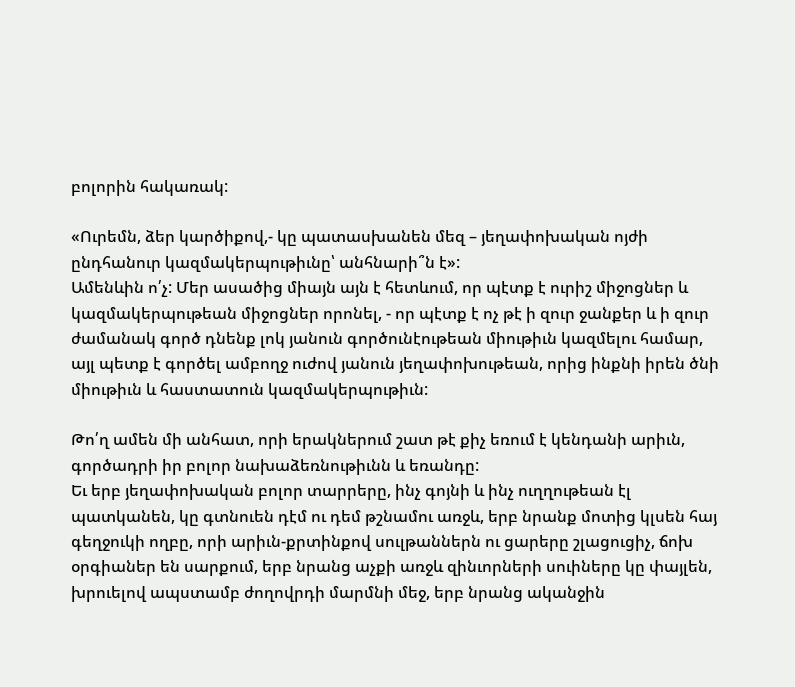բոլորին հակառակ:

«Ուրեմն, ձեր կարծիքով,- կը պատասխանեն մեզ – յեղափոխական ոյժի ընդհանուր կազմակերպութիւնը՝ անհնարի՞ն է»:
Ամենևին ո՛չ: Մեր ասածից միայն այն է հետևում, որ պէտք է ուրիշ միջոցներ և կազմակերպութեան միջոցներ որոնել, - որ պէտք է ոչ թէ ի զուր ջանքեր և ի զուր ժամանակ գործ դնենք լոկ յանուն գործունէութեան միութիւն կազմելու համար, այլ պետք է գործել ամբողջ ուժով յանուն յեղափոխութեան, որից ինքնի իրեն ծնի միութիւն և հաստատուն կազմակերպութիւն:

Թո՛ղ ամեն մի անհատ, որի երակներում շատ թէ քիչ եռում է կենդանի արիւն, գործադրի իր բոլոր նախաձեռնութիւնն և եռանդը:
Եւ երբ յեղափոխական բոլոր տարրերը, ինչ գոյնի և ինչ ուղղութեան էլ պատկանեն, կը գտնուեն դէմ ու դեմ թշնամու առջև, երբ նրանք մոտից կլսեն հայ գեղջուկի ողբը, որի արիւն-քրտինքով սուլթաններն ու ցարերը շլացուցիչ, ճոխ օրգիաներ են սարքում, երբ նրանց աչքի առջև զինւորների սուիները կը փայլեն, խրուելով ապստամբ ժողովրդի մարմնի մեջ, երբ նրանց ականջին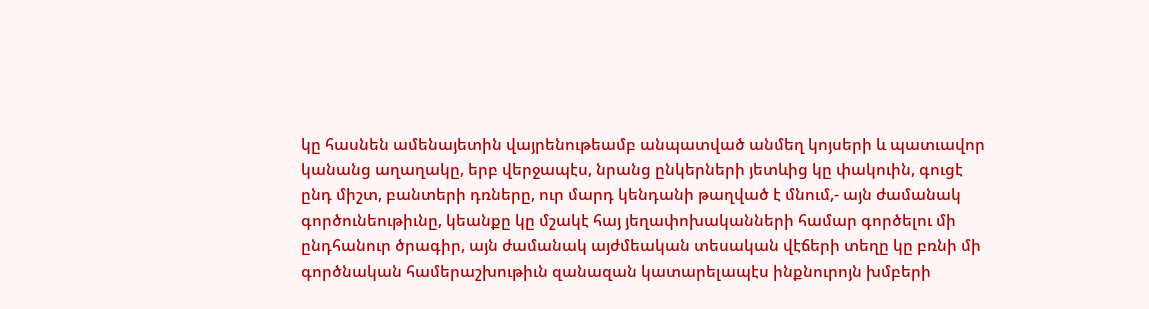կը հասնեն ամենայետին վայրենութեամբ անպատված անմեղ կոյսերի և պատւավոր կանանց աղաղակը, երբ վերջապէս, նրանց ընկերների յետևից կը փակուին, գուցէ ընդ միշտ, բանտերի դռները, ուր մարդ կենդանի թաղված է մնում,- այն ժամանակ գործունեութիւնը, կեանքը կը մշակէ հայ յեղափոխականների համար գործելու մի ընդհանուր ծրագիր, այն ժամանակ այժմեական տեսական վէճերի տեղը կը բռնի մի գործնական համերաշխութիւն զանազան կատարելապէս ինքնուրոյն խմբերի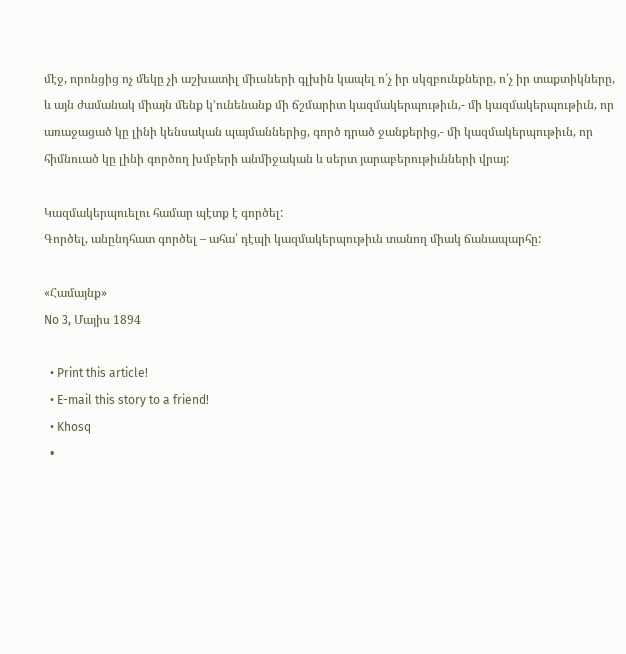մէջ, որոնցից ոչ մեկը չի աշխատիլ միւսների գլխին կապել ո՛չ իր սկզբունքները, ո՛չ իր տաքտիկները, և այն ժամանակ միայն մենք կ’ունենանք մի ճշմարիտ կազմակերպութիւն,- մի կազմակերպութիւն, որ առաջացած կը լինի կենսական պայմաններից, գործ դրած ջանքերից,- մի կազմակերպութիւն, որ հիմնուած կը լինի գործող խմբերի անմիջական և սերտ յարաբերութիւնների վրայ:

Կազմակերպուելու համար պէտք է գործել:
Գործել, անընդհատ գործել – ահա՛ դէպի կազմակերպութիւն տանող միակ ճանապարհը:

«Համայնք»
No 3, Մայիս 1894

  • Print this article!
  • E-mail this story to a friend!
  • Khosq
  •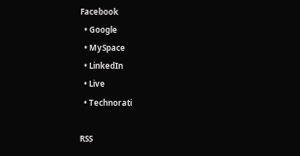Facebook
  • Google
  • MySpace
  • LinkedIn
  • Live
  • Technorati

RSS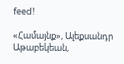feed!

«Համայնք», Ալեքսանդր Աթաբեկեան,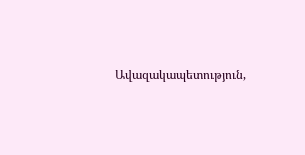Ավազակապետություն,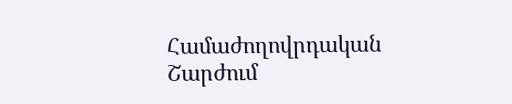Համաժողովրդական Շարժում